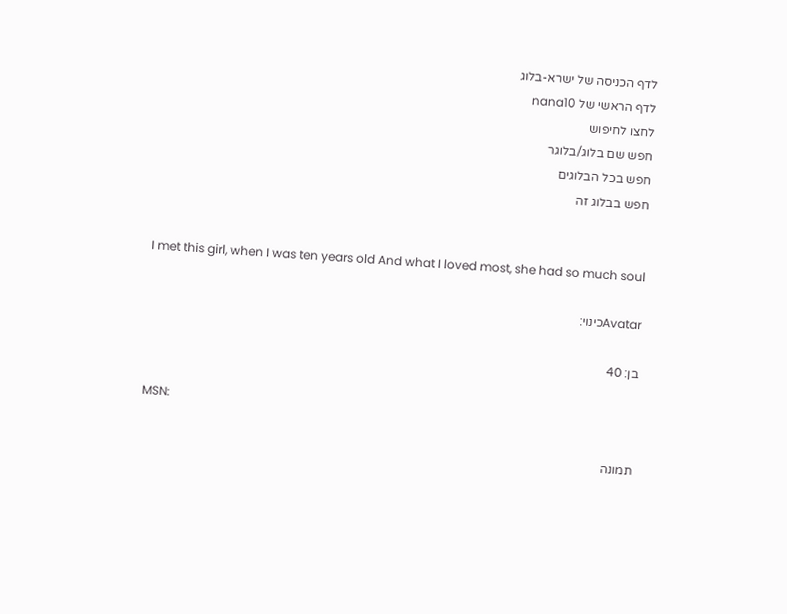לדף הכניסה של ישרא-בלוג
לדף הראשי של nana10
לחצו לחיפוש
חפש שם בלוג/בלוגר
חפש בכל הבלוגים
חפש בבלוג זה


I met this girl, when I was ten years old And what I loved most, she had so much soul

Avatarכינוי:

בן: 40

MSN:

תמונה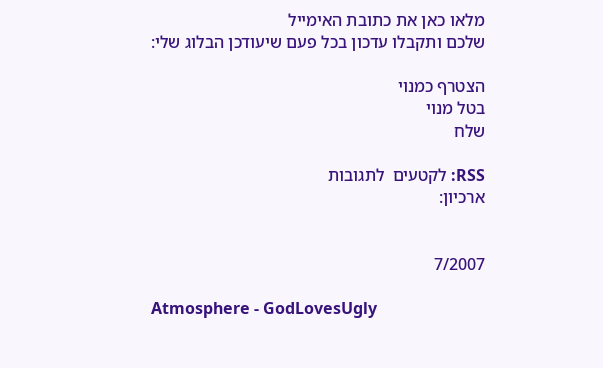מלאו כאן את כתובת האימייל
שלכם ותקבלו עדכון בכל פעם שיעודכן הבלוג שלי:

הצטרף כמנוי
בטל מנוי
שלח

RSS: לקטעים  לתגובות
ארכיון:


7/2007

Atmosphere - GodLovesUgly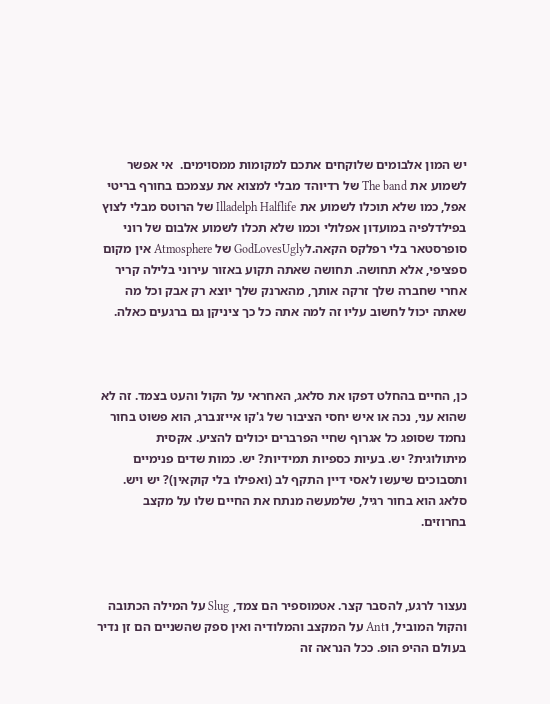יש המון אלבומים שלוקחים אתכם למקומות ממסוימים.  אי אפשר לשמוע את The band של רדיוהד מבלי למצוא את עצמכם בחורף בריטי אפל, כמו שלא תוכלו לשמוע את Illadelph Halflife של הרוטס מבלי לצוץ בפילדלפיה במועדון אפלולי וכמו שלא תכלו לשמוע אלבום של רוני סופרסטאר בלי רפלקס הקאה.לGodLovesUgly של Atmosphere אין מקום ספציפי, אלא תחושה. תחושה שאתה תקוע באזור עירוני בלילה קריר אחרי שחברה שלך זרקה אותך, מהארנק שלך יוצא רק אבק וכל מה שאתה יכול לחשוב עליו זה למה אתה כל כך ציניקן גם ברגעים כאלה.



כן, החיים בהחלט דפקו את סלאג, האחראי על הקול והעט בצמד. זה לא שהוא עני, נכה או איש יחסי הציבור של ג'קו אייזנברג, הוא פשוט בחור נחמד שסופג כל אגרוף שחיי הפרברים יכולים להציע. אקסית מיתולוגית? יש. בעיות כספיות תמידיות? יש. כמות שדים פנימיים ותסבוכים שיעשו לאסי דיין התקף לב (ואפילו בלי קוקאין)? יש ויש. סלאג הוא בחור רגיל, שלמעשה מנתח את החיים שלו על מקצב בחרוזים.



נעצור לרגע, להסבר קצר. אטמוספיר הם צמד, Slug על המילה הכתובה והקול המוביל, וAnt על המקצב והמלודיה ואין ספק שהשניים הם זן נדיר בעולם ההיפ הופ. ככל הנראה זה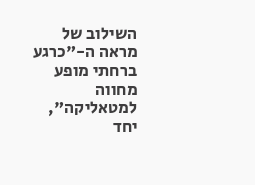השילוב של מראה ה-"כרגע ברחתי מופע מחווה למטאליקה", יחד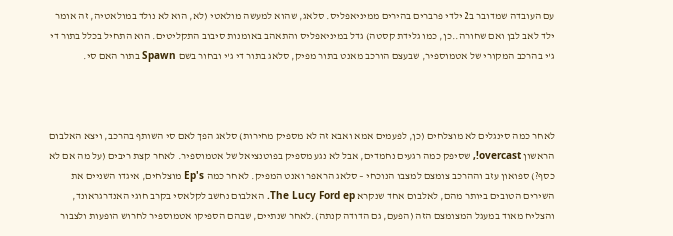עם העובדה שמדובר ב2 ילדי פרברים בהירים ממיניאפליס. סלאג, שהוא למעשה מולאטי (לא, הוא לא נולד במולאטיה, זה אומר ילד לאב לבן ואם שחורה..כן, כמו גלידת קסטה) גדל במיניאפליס והתאהב באומנות סיבוב התקליטים. הוא התחיל בכלל בתור די ג'י בהרכב המקורי של אטמוספיר, שבעצם הורכב מאנט בתור מפיק, סלאג בתור די ג'י ובחור בשם Spawn בתור האם סי.



לאחר כמה סינגלים לא מוצלחים (כן, לפעמים אמא ואבא זה לא מספיק מחירות) סלאג הפך לאם סי השותף בהרכב, ויצא האלבום הראשון overcast!, שסיפק כמה רגעים נחמדים, אבל לא נגע מספיק בפוטנציאל של אטמוספיר. לאחר קצת ריבים (על מה אם לא כסף?) ספואון עזב וההרכב צומצם למצבו הנוכחי – סלאג הראפר ואנט המפיק. לאחר כמה Ep's מוצלחים, איגדו השניים את השירים הטובים ביותר מהם, לאלבום אחד שנקרא The Lucy Ford ep. האלבום נחשב לקלאסי בקרב חוגי האנדרגראונד, והצליח מאוד במעגל המצומצם הזה (הפעם, גם הדודה קנתה).לאחר שנתיים, שבהם הספיקו אטמוספיר לחרוש הופעות ולצבור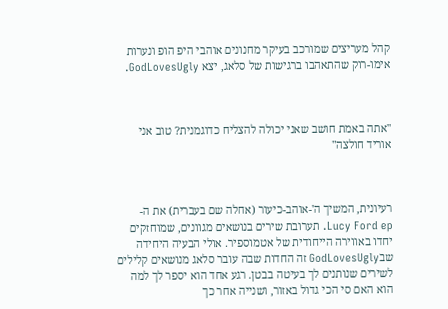קהל מעריצים שמורכב בעיקר מחנונים אוהבי היפ הופ ונערות אימו-רוק שהתאהבו ברגישות של סלאג, יצא GodLovesUgly.



"אתה באמת חושב שאני יכולה להצליח כדוגמנית? טוב אני אוריד חולצה"



רעיונית, המשיך ה'-אוהב-כיעור (אחלה שם בעברית) את ה- Lucy Ford ep. תערובת שירים בנושאים מגוונים, שמוחזקים יחדו באווירה הייחודית של אטמוספיר. אולי הבעיה היחידה שבGodLovesUgly זה החדות שבה עובר סלאג מנושאים קלילים לשירים שנותנים לך בעיטה בבטן. רגע אחד הוא יספר לך למה הוא האם סי הכי גדול באזור, ושנייה אחר כך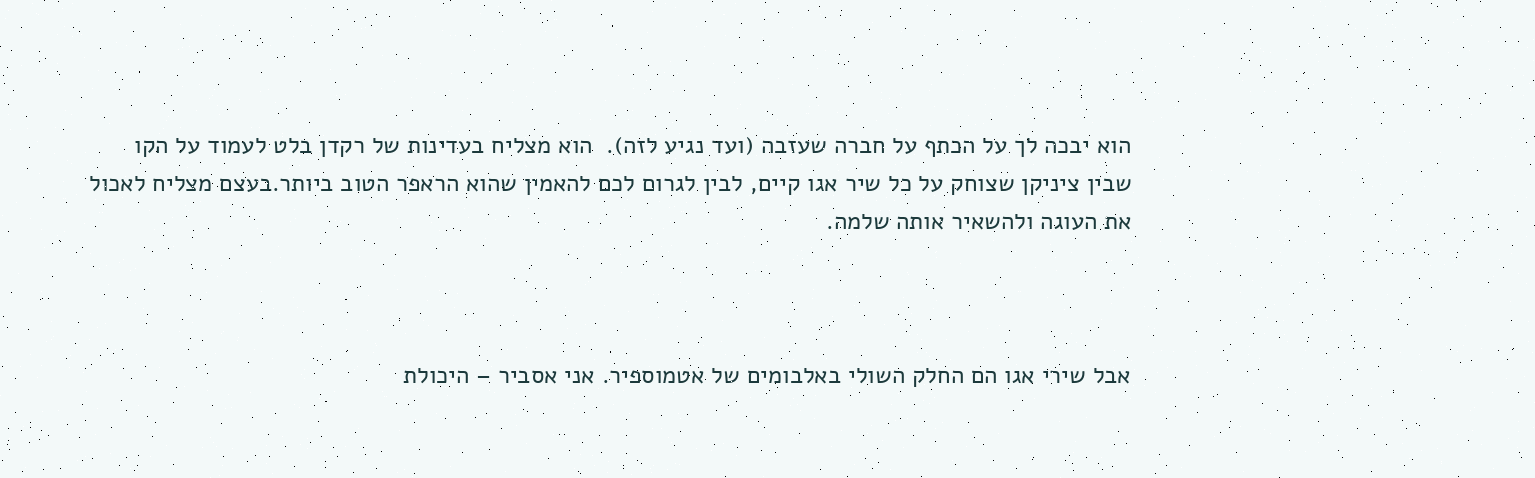הוא יבכה לך על הכתף על חברה שעזבה (ועד נגיע לזה).  הוא מצליח בעדינות של רקדן בלט לעמוד על הקו שבין ציניקן שצוחק על כל שיר אגו קיים, לבין לגרום לכם להאמין שהוא הראפר הטוב ביותר.בעצם מצליח לאכול את העוגה ולהשאיר אותה שלמה.



אבל שירי אגו הם החלק השולי באלבומים של אטמוספיר. אני אסביר – היכולת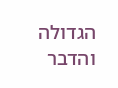הגדולה והדבר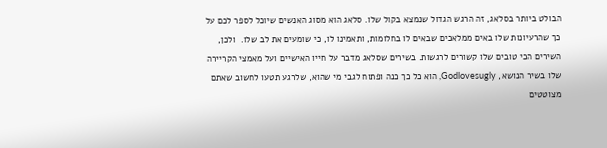הבולט ביותר בסלאג, זה הרגש הגדול שנמצא בקול שלו. סלאג הוא מסוג האנשים שיוכל לספר לכם על כך שהרעיונות שלו באים ממלאכים שבאים לו בחלומות, ותאמינו לו, כי שומעים את לב שלו.  ולכן, השירים הכי טובים שלו קשורים לרגשות. בשירים שסלאג מדבר על חייו האישיים ועל מאמצי הקריירה שלו בשיר הנושא, Godlovesugly, הוא כל כך כנה ופתוח לגבי מי שהוא, שלרגע תטעו לחשוב שאתם מצוטטים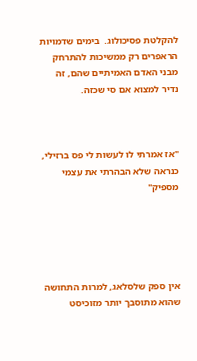להקלטת פסיכולוג.  בימים שדמויות הראפרים רק ממשיכות להתרחק מבני האדם האמיתיים שהם, זה נדיר למצוא אם סי שכזה.



"אז אמרתי לו לעשות לי פס ברזילי, כנראה שלא הבהרתי את עצמי מספיק"





אין ספק שלסלאג, למרות התחושה שהוא מתוסבך יותר מזוכיסט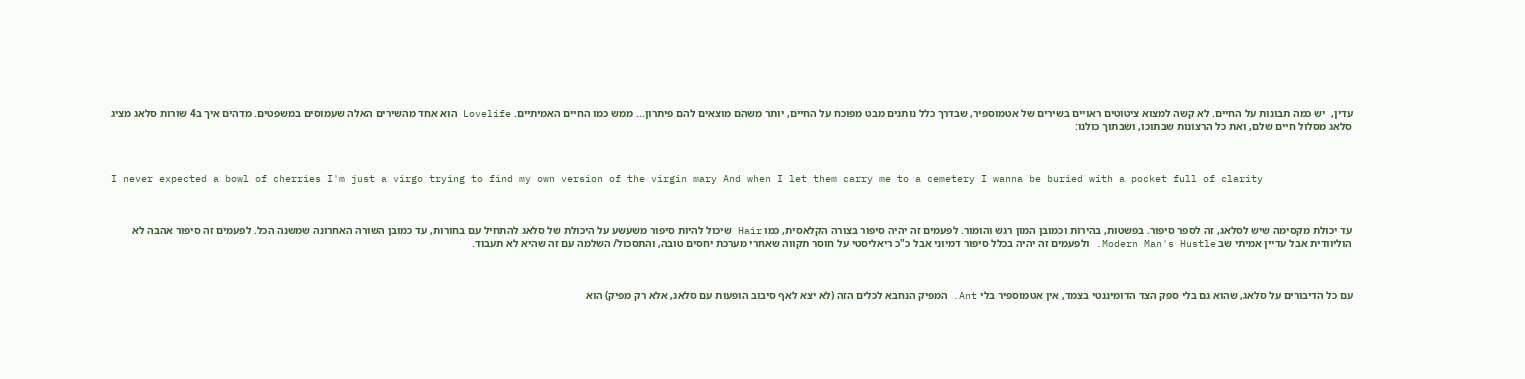עדין,  יש כמה תבונות על החיים. לא קשה למצוא ציטוטים ראויים בשירים של אטמוספיר, שבדרך כלל נותנים מבט מפוכח על החיים, יותר משהם מוצאים להם פיתרון... ממש כמו החיים האמיתיים. Lovelife הוא אחד מהשירים האלה שעמוסים במשפטים. מדהים איך ב4 שורות סלאג מציג סלאג מסלול חיים שלם, ואת כל הרצונות שבתוכו, ושבתוך כולנו:



I never expected a bowl of cherries I'm just a virgo trying to find my own version of the virgin mary And when I let them carry me to a cemetery I wanna be buried with a pocket full of clarity



עד יכולת מקסימה שיש לסלאג, זה לספר סיפור. בפשטות, בהירות וכמובן המון רגש והומור. לפעמים זה יהיה סיפור בצורה הקלאסית, כמו Hair שיכול להיות סיפור משעשע על היכולת של סלאג להתחיל עם בחורות, עד כמובן השורה האחרונה שמשנה הכל. לפעמים זה סיפור אהבה לא הוליוודית אבל עדיין אמיתי שב Modern Man's Hustle. ולפעמים זה יהיה בכלל סיפור דמיוני אבל כ"כ ריאליסטי על חוסר תקווה שאחרי מערכת יחסים טובה, והתסכול/ השלמה עם זה שהיא לא תעבוד.



עם כל הדיבורים על סלאג, שהוא גם בלי ספק הצד הדומיננטי בצמד, אין אטמוספיר בלי Ant. המפיק הנחבא לכלים הזה (לא יצא לאף סיבוב הופעות עם סלאג, אלא רק מפיק) הוא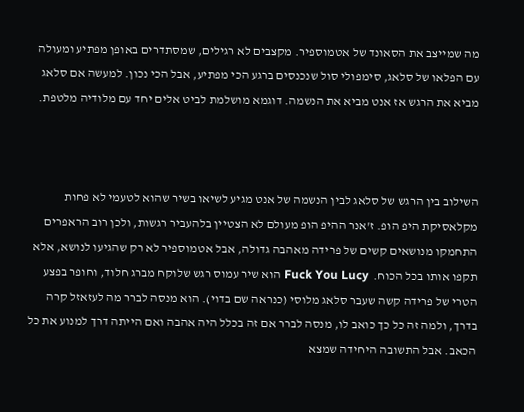מה שמייצב את הסאונד של אטמוספיר. מקצבים לא רגילים, שמסתדרים באופן מפתיע ומעולה עם הפלאו של סלאג, סימפולי סול שנכנסים ברגע הכי מפתיע, אבל הכי נכון. למעשה אם סלאג מביא את הרגש אז אנט מביא את הנשמה. דוגמא מושלמת לביט אלים יחד עם מלודיה מלטפת.



השילוב בין הרגש של סלאג לבין הנשמה של אנט מגיע לשיאו בשיר שהוא לטעמי לא פחות מקלאסיקת היפ הופ. ז'אנר ההיפ הופ מעולם לא הצטיין בלהעביר רגשות, ולכן רוב הראפרים התחמקו מנושאים קשים של פרידה מאהבה גדולה, אבל אטמוספיר לא רק שהגיעו לנושא, אלא תקפו אותו בכל הכוח.  Fuck You Lucy הוא שיר עמוס רגש שלוקח מברג חלוד, וחופר בפצע הטרי של פרידה קשה שעבר סלאג מלוסי (כנראה שם בדוי). הוא מנסה לברר מה לעזאזל קרה בדרך, ולמה זה כל כך כואב לו, מנסה לברר אם זה בכלל היה אהבה ואם הייתה דרך למנוע את כל הכאב. אבל התשובה היחידה שמצא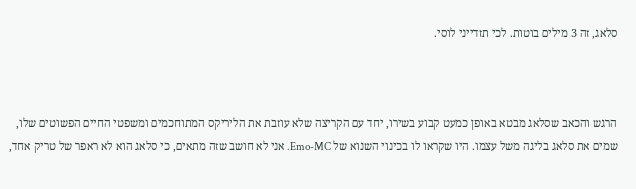סלאג, זה 3 מילים בוטות. לכי תזדייני לוסי.



הרגש והכאב שסלאג מבטא באופן כמעט קבוע בשירו, יחד עם הקריצה שלא עוזבת את הליריקס המתוחכמים ומשפטי החיים הפשוטים שלו, שמים את סלאג בליגה משל עצמו. היו שקראו לו בכינוי השנוא של Emo-MC. אני לא חושב שזה מתאים, כי סלאג הוא לא ראפר של טריק אחד,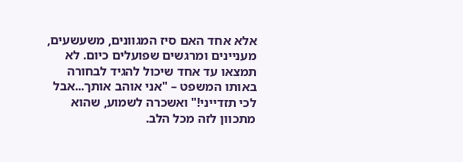אלא אחד האם סיז המגוונים, משעשעים, מעניינים ומרגשים שפועלים כיום. לא תמצאו עד אחד שיכול להגיד לבחורה באותו המשפט – "אני אוהב אותך...אבל לכי תזדייני!" ואשכרה לשמוע, שהוא מתכוון לזה מכל הלב.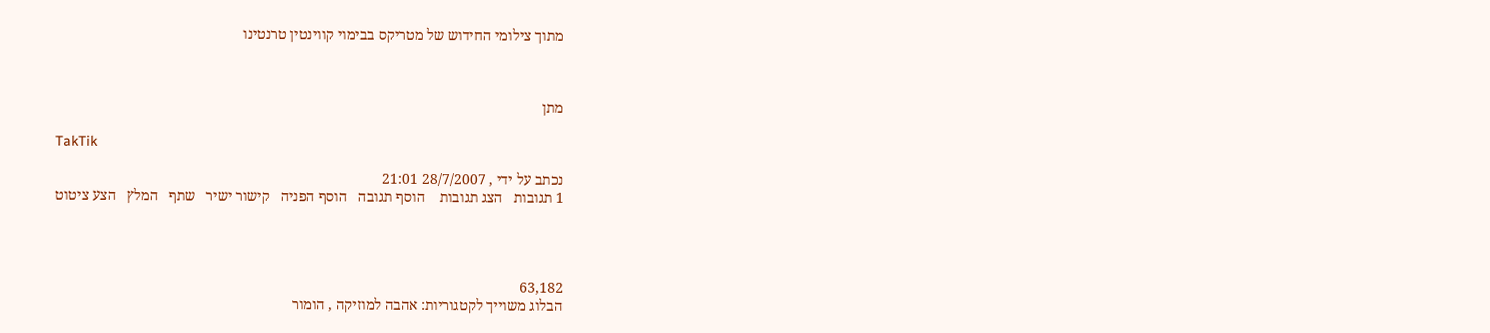מתוך צילומי החידוש של מטריקס בבימוי קווינטין טרנטינו



מתן

TakTik

נכתב על ידי , 28/7/2007 21:01
1 תגובות   הצג תגובות    הוסף תגובה   הוסף הפניה   קישור ישיר   שתף   המלץ   הצע ציטוט




63,182
הבלוג משוייך לקטגוריות: אהבה למוזיקה , הומור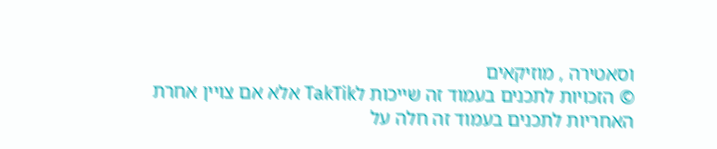וסאטירה , מוזיקאים
© הזכויות לתכנים בעמוד זה שייכות לTakTik אלא אם צויין אחרת
האחריות לתכנים בעמוד זה חלה על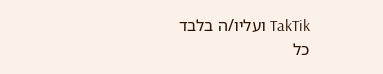TakTik ועליו/ה בלבד
כל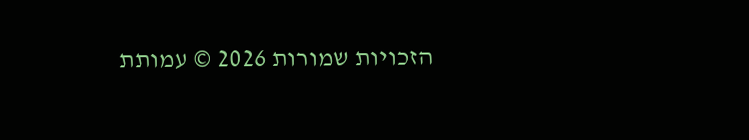הזכויות שמורות 2026 © עמותת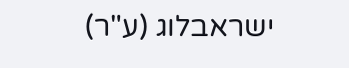ישראבלוג (ע"ר)